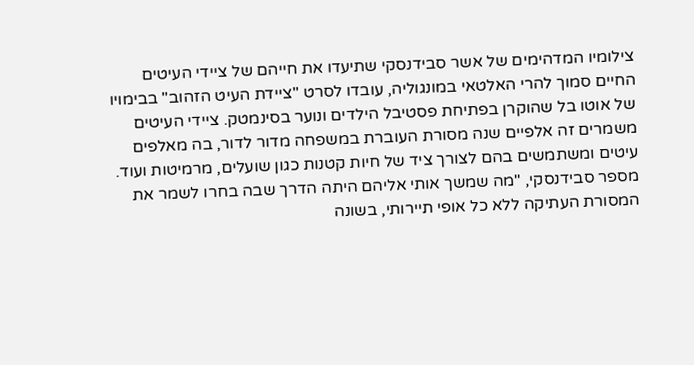צילומיו המדהימים של אשר סבידנסקי שתיעדו את חייהם של ציידי העיטים החיים סמוך להרי האלטאי במונגוליה, עובדו לסרט "ציידת העיט הזהוב" בבימויו של אוטו בל שהוקרן בפתיחת פסטיבל הילדים ונוער בסינמטק. ציידי העיטים משמרים זה אלפיים שנה מסורת העוברת במשפחה מדור לדור, בה מאלפים עיטים ומשתמשים בהם לצורך ציד של חיות קטנות כגון שועלים, מרמיטות ועוד. מספר סבידנסקי, "מה שמשך אותי אליהם היתה הדרך שבה בחרו לשמר את המסורת העתיקה ללא כל אופי תיירותי, בשונה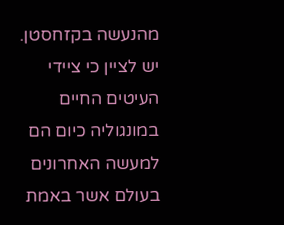מהנעשה בקזחסטן. יש לציין כי ציידי העיטים החיים במונגוליה כיום הם למעשה האחרונים בעולם אשר באמת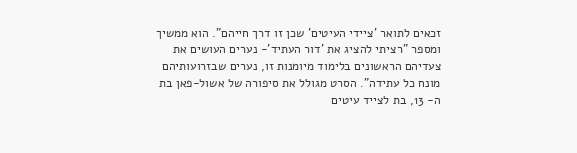זכאים לתואר 'ציידי העיטים' שכן זו דרך חייהם". הוא ממשיך ומספר "רציתי להציג את 'דור העתיד'- נערים העושים את צעדיהם הראשונים בלימוד מיומנות זו, נערים שבזרועותיהם מונח כל עתידה". הסרט מגולל את סיפורה של אשול-פאן בת ה- 13, בת לצייד עיטים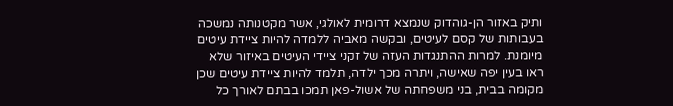ותיק באזור הן-גוהדוק שנמצא דרומית לאולגי, אשר מקטנותה נמשכה בעבותות של קסם לעיטים, ובקשה מאביה ללמדה להיות ציידת עיטים מיומנת. למרות ההתנגדות העזה של זקני ציידי העיטים באיזור שלא ראו בעין יפה שאישה, ויתרה מכך ילדה, תלמד להיות ציידת עיטים שכן מקומה בבית, בני משפחתה של אשול-פאן תמכו בבתם לאורך כל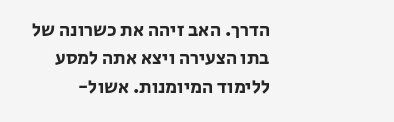הדרך. האב זיהה את כשרונה של בתו הצעירה ויצא אתה למסע ללימוד המיומנות. אשול-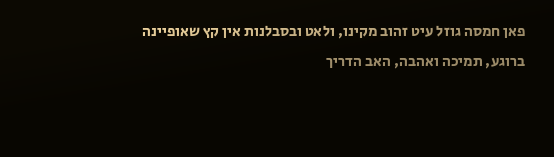פאן חמסה גוזל עיט זהוב מקינו, ולאט ובסבלנות אין קץ שאופיינה ברוגע, תמיכה ואהבה, האב הדריך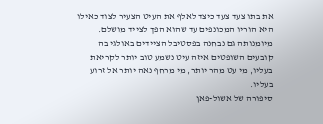את בתו צעד צעד כיצד לאלף את העיט הצעיר לצוד כאילו היא הוריו המכונפים עד שהוא הפך לצייד מושלם. מיומנותה גם נבחנה בפסטיבל הציידים באולגי בה קובעים השופטים איזה עיט נשמע טוב יותר לקריאת בעליו, מי עט מהר יותר, מי מרחף נאה יותר אל זרוע בעליו.
סיפורה של אשול-פאן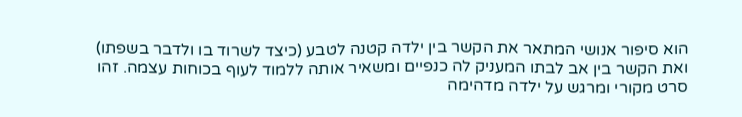הוא סיפור אנושי המתאר את הקשר בין ילדה קטנה לטבע (כיצד לשרוד בו ולדבר בשפתו) ואת הקשר בין אב לבתו המעניק לה כנפיים ומשאיר אותה ללמוד לעוף בכוחות עצמה. זהו סרט מקורי ומרגש על ילדה מדהימה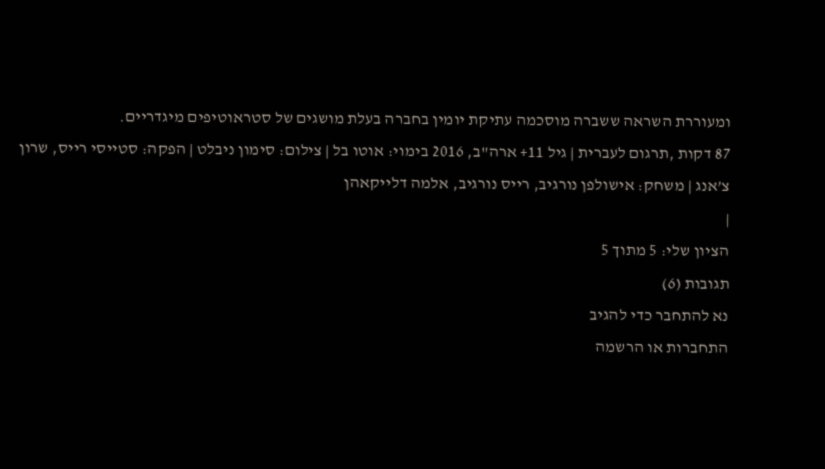ומעוררת השראה ששברה מוסכמה עתיקת יומין בחברה בעלת מושגים של סטראוטיפים מיגדריים.
87 דקות ,תרגום לעברית | גיל 11+ ארה"ב, 2016 בימוי: אוטו בל | צילום: סימון ניבלט | הפקה: סטייסי רייס, שרון צ’אנג | משחק: אישולפן נורגיב, רייס נורגיב, אלמה דלייקאהן
|
הציון שלי: 5 מתוך 5
תגובות (6)
נא להתחבר כדי להגיב
התחברות או הרשמה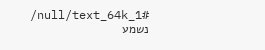/null/text_64k_1#
נשמע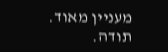מעניין מאוד.
תודה.